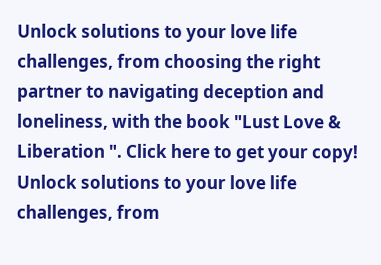Unlock solutions to your love life challenges, from choosing the right partner to navigating deception and loneliness, with the book "Lust Love & Liberation ". Click here to get your copy!
Unlock solutions to your love life challenges, from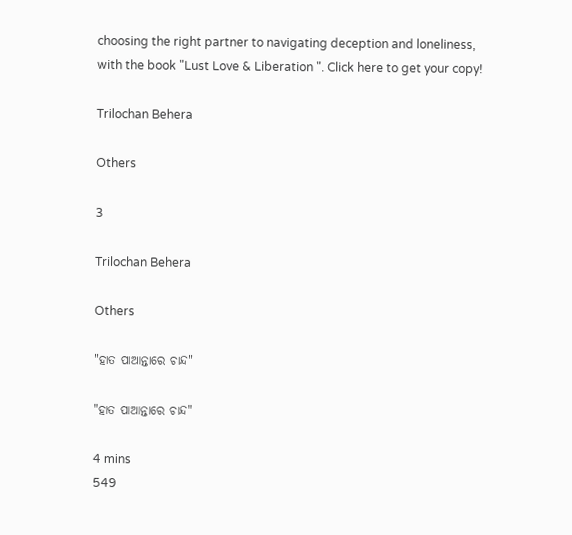choosing the right partner to navigating deception and loneliness, with the book "Lust Love & Liberation ". Click here to get your copy!

Trilochan Behera

Others

3

Trilochan Behera

Others

"ହାତ ପାଆନ୍ତାରେ ଚାନ୍ଦ"

"ହାତ ପାଆନ୍ତାରେ ଚାନ୍ଦ"

4 mins
549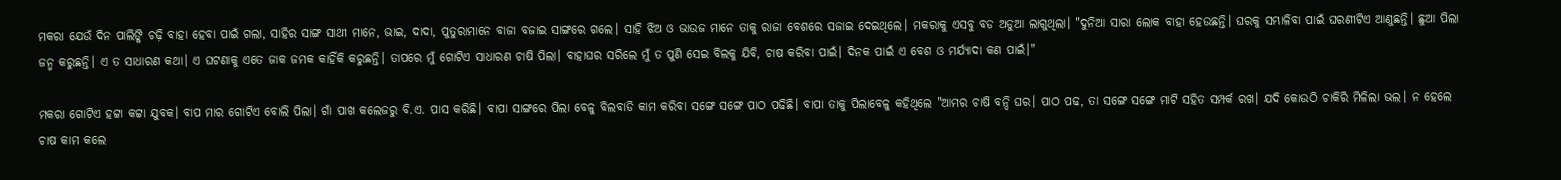ମକରା ଯେଉଁ ଦିନ ପାଲିଙ୍କି ଚଢ଼ି ବାହା ହେବା ପାଇଁ ଗଲା, ସାହିର ସାଙ୍ଗ ସାଥୀ ମାନେ, ଭାଇ, ଦାଦା, ପୁତୁରାମାନେ ବାଜା ବଜାଇ ସାଙ୍ଗରେ ଗଲେ। ସାହି ଝିଅ ଓ ଭାଉଜ ମାନେ ତାକୁ ରାଜା ବେଶରେ ସଜାଇ ଦେଇଥିଲେ। ମକରାକୁ ଏସବୁ ବଡ ଅଡୁଆ ଲାଗୁଥିଲା। "ଦୁନିଆ ସାରା ଲୋକ ବାହା ହେଉଛନ୍ତି। ଘରକୁ ସମ୍ଭାଳିବା ପାଇଁ ଘରଣୀଟିଏ ଆଣୁଛନ୍ତି। ଛୁଆ ପିଲା ଜନ୍ମ କରୁଛନ୍ତି। ଏ ତ ସାଧାରଣ କଥା। ଏ ଘଟଣାକୁ ଏତେ ଜାକ ଜମକ କାହିଁକି କରୁଛନ୍ତି। ତାପରେ ମୁଁ ଗୋଟିଏ ସାଧାରଣ ଚାଷି ପିଲା। ବାହାଘର ସରିଲେ ମୁଁ ତ ପୁଣି ସେଇ ବିଲକୁ ଯିବି, ଚାଷ କରିବା ପାଇଁ। ଦିନକ ପାଇଁ ଏ ବେଶ ଓ ମର୍ଯ୍ୟାଦା କଣ ପାଇଁ।"

ମକରା ଗୋଟିଏ ହଟ୍ଟା କଟ୍ଟା ଯୁବକ। ବାପ ମାର ଗୋଟିଏ ବୋଲି ପିଲା। ଗାଁ ପାଖ କଲେଜରୁ ବି.ଏ. ପାସ କରିଛି। ବାପା ସାଙ୍ଗରେ ପିଲା ବେଳୁ ବିଲବାଡି କାମ କରିବା ସଙ୍ଗେ ସଙ୍ଗେ ପାଠ ପଢିଛି। ବାପା ତାକୁ ପିଲାବେଳୁ କହିଥିଲେ "ଆମର ଚାଷି ବନ୍ଦି ଘର। ପାଠ ପଢ, ତା ସଙ୍ଗେ ସଙ୍ଗେ ମାଟି ସହିତ ସମ୍ପର୍କ ରଖ। ଯଦି କୋଉଠି ଚାକିରି ମିଳିଲା ଭଲ। ନ ହେଲେ ଚାଷ କାମ କଲେ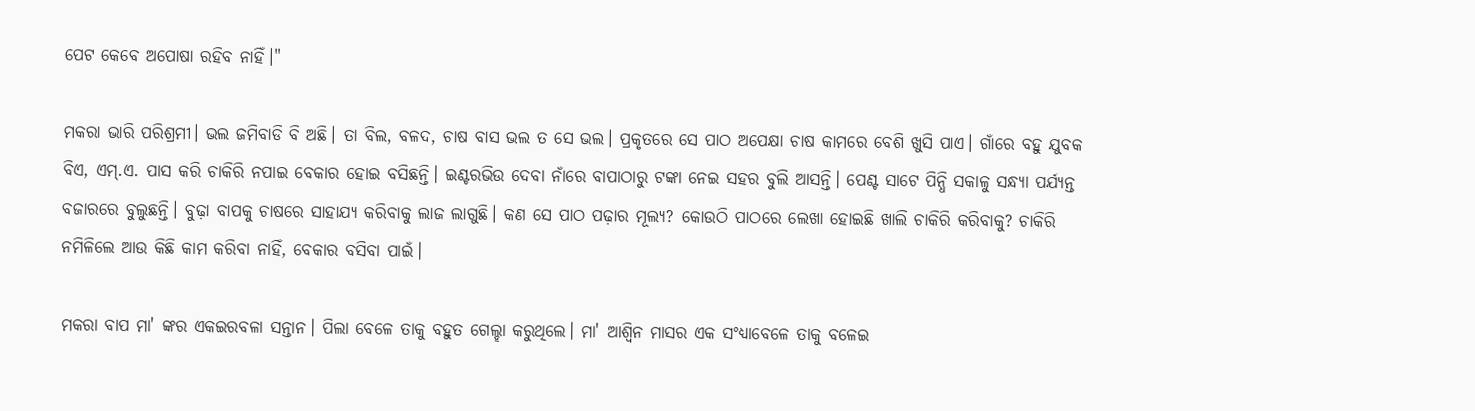ପେଟ କେବେ ଅପୋଷା ରହିବ ନାହିଁ।"

ମକରା ଭାରି ପରିଶ୍ରମୀ। ଭଲ ଜମିବାଡି ବି ଅଛି। ତା ବିଲ, ବଳଦ, ଚାଷ ବାସ ଭଲ ତ ସେ ଭଲ। ପ୍ରକୃତରେ ସେ ପାଠ ଅପେକ୍ଷା ଚାଷ କାମରେ ବେଶି ଖୁସି ପାଏ। ଗାଁରେ ବହୁ ଯୁବକ ବିଏ, ଏମ୍.ଏ. ପାସ କରି ଚାକିରି ନପାଇ ବେକାର ହୋଇ ବସିଛନ୍ତି। ଇଣ୍ଟରଭିଉ ଦେବା ନାଁରେ ବାପାଠାରୁ ଟଙ୍କା ନେଇ ସହର ବୁଲି ଆସନ୍ତି। ପେଣ୍ଟ ସାଟେ ପିନ୍ଧି ସକାଳୁ ସନ୍ଧ୍ୟା ପର୍ଯ୍ୟନ୍ତ ବଜାରରେ ବୁଲୁଛନ୍ତି। ବୁଢ଼ା ବାପକୁ ଚାଷରେ ସାହାଯ୍ୟ କରିବାକୁ ଲାଜ ଲାଗୁଛି। କଣ ସେ ପାଠ ପଢ଼ାର ମୂଲ୍ୟ? କୋଉଠି ପାଠରେ ଲେଖା ହୋଇଛି ଖାଲି ଚାକିରି କରିବାକୁ? ଚାକିରି ନମିଳିଲେ ଆଉ କିଛି କାମ କରିବା ନାହିଁ, ବେକାର ବସିବା ପାଇଁ।

ମକରା ବାପ ମା' ଙ୍କର ଏକଇରବଳା ସନ୍ତାନ। ପିଲା ବେଳେ ତାକୁ ବହୁତ ଗେଲ୍ହା କରୁଥିଲେ। ମା' ଆଶ୍ଵିନ ମାସର ଏକ ସଂଧ୍ୟାବେଳେ ତାକୁ ବଳେଇ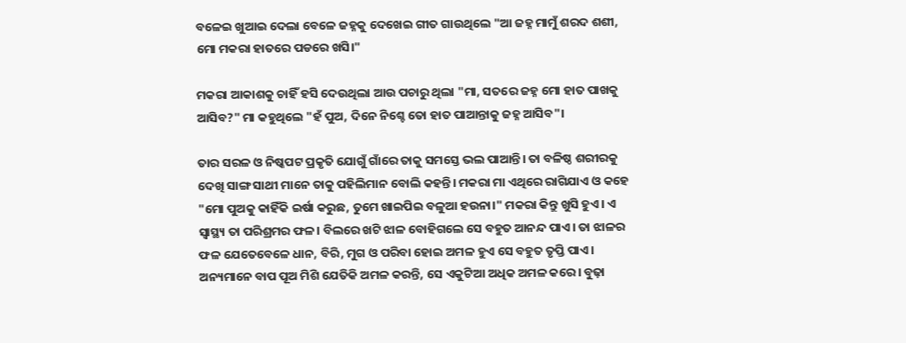ବଳେଇ ଖୁଆଇ ଦେଲା ବେଳେ ଜହ୍ନକୁ ଦେଖେଇ ଗୀତ ଗାଉଥିଲେ "ଆ ଜହ୍ନ ମାମୁଁ ଶରଦ ଶଶୀ, ମୋ ମକରା ହାତରେ ପଡରେ ଖସି।"

ମକରା ଆକାଶକୁ ଚାହିଁ ହସି ଦେଉଥିଲା ଆଉ ପଚାରୁ ଥିଲା "ମା, ସତରେ ଜହ୍ନ ମୋ ହାତ ପାଖକୁ ଆସିବ?" ମା କହୁଥିଲେ "ହଁ ପୁଅ, ଦିନେ ନିଶ୍ଚେ ତୋ ହାତ ପାଆନ୍ତାକୁ ଜହ୍ନ ଆସିବ"।

ତାର ସରଳ ଓ ନିଷ୍କପଟ ପ୍ରକୃତି ଯୋଗୁଁ ଗାଁରେ ତାକୁ ସମସ୍ତେ ଭଲ ପାଆନ୍ତି। ତା ବଳିଷ୍ଠ ଶରୀରକୁ ଦେଖି ସାଙ୍ଗ ସାଥୀ ମାନେ ତାକୁ ପହିଲିମାନ ବୋଲି କହନ୍ତି। ମକରା ମା ଏଥିରେ ରାଗିଯାଏ ଓ କହେ "ମୋ ପୁଅକୁ କାହିଁକି ଇର୍ଷା କରୁଛ, ତୁମେ ଖାଇପିଇ ବଳୁଆ ହଉନା।" ମକରା କିନ୍ତୁ ଖୁସି ହୁଏ। ଏ ସ୍ଵାସ୍ଥ୍ୟ ତା ପରିଶ୍ରମର ଫଳ। ବିଲରେ ଖଟି ଝାଳ ବୋହିଗଲେ ସେ ବହୁତ ଆନନ୍ଦ ପାଏ। ତା ଝାଳର ଫଳ ଯେତେବେଳେ ଧାନ, ବିରି, ମୁଗ ଓ ପରିବା ହୋଇ ଅମଳ ହୁଏ ସେ ବହୁତ ତୃପ୍ତି ପାଏ। ଅନ୍ୟମାନେ ବାପ ପୂଅ ମିଶି ଯେତିକି ଅମଳ କରନ୍ତି, ସେ ଏକୁଟିଆ ଅଧିକ ଅମଳ କରେ। ବୁଢ଼ା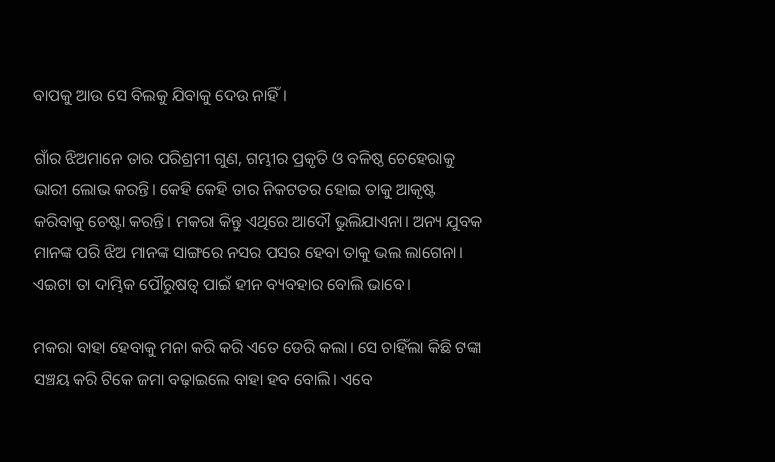ବାପକୁ ଆଉ ସେ ବିଲକୁ ଯିବାକୁ ଦେଉ ନାହିଁ।

ଗାଁର ଝିଅମାନେ ତାର ପରିଶ୍ରମୀ ଗୁଣ, ଗମ୍ଭୀର ପ୍ରକୃତି ଓ ବଳିଷ୍ଠ ଚେହେରାକୁ ଭାରୀ ଲୋଭ କରନ୍ତି। କେହି କେହି ତାର ନିକଟତର ହୋଇ ତାକୁ ଆକୃଷ୍ଟ କରିବାକୁ ଚେଷ୍ଟା କରନ୍ତି। ମକରା କିନ୍ତୁ ଏଥିରେ ଆଦୌ ଭୁଲିଯାଏନା। ଅନ୍ୟ ଯୁବକ ମାନଙ୍କ ପରି ଝିଅ ମାନଙ୍କ ସାଙ୍ଗରେ ନସର ପସର ହେବା ତାକୁ ଭଲ ଲାଗେନା। ଏଇଟା ତା ଦାମ୍ଭିକ ପୌରୁଷତ୍ଵ ପାଇଁ ହୀନ ବ୍ୟବହାର ବୋଲି ଭାବେ।

ମକରା ବାହା ହେବାକୁ ମନା କରି କରି ଏତେ ଡେରି କଲା। ସେ ଚାହିଁଲା କିଛି ଟଙ୍କା ସଞ୍ଚୟ କରି ଟିକେ ଜମା ବଢ଼ାଇଲେ ବାହା ହବ ବୋଲି। ଏବେ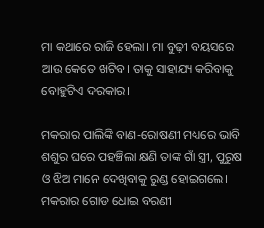ମା କଥାରେ ରାଜି ହେଲା। ମା ବୁଢ଼ୀ ବୟସରେ ଆଉ କେତେ ଖଟିବ। ତାକୁ ସାହାଯ୍ୟ କରିବାକୁ ବୋହୁଟିଏ ଦରକାର।

ମକରାର ପାଲିଙ୍କି ବାଣ-ରୋଷଣୀ ମଧ୍ୟରେ ଭାବି ଶଶୁର ଘରେ ପହଞ୍ଚିଲା କ୍ଷଣି ତାଙ୍କ ଗାଁ ସ୍ତ୍ରୀ, ପୁରୁଷ ଓ ଝିଅ ମାନେ ଦେଖିବାକୁ ରୁଣ୍ଡ ହୋଇଗଲେ। ମକରାର ଗୋଡ ଧୋଇ ବରଣୀ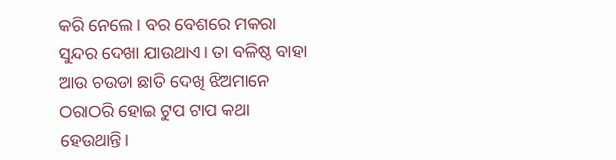କରି ନେଲେ। ବର ବେଶରେ ମକରା ସୁନ୍ଦର ଦେଖା ଯାଉଥାଏ। ତା ବଳିଷ୍ଠ ବାହା ଆଉ ଚଉଡା ଛାତି ଦେଖି ଝିଅମାନେ ଠରାଠରି ହୋଇ ଟୁପ ଟାପ କଥା ହେଉଥାନ୍ତି।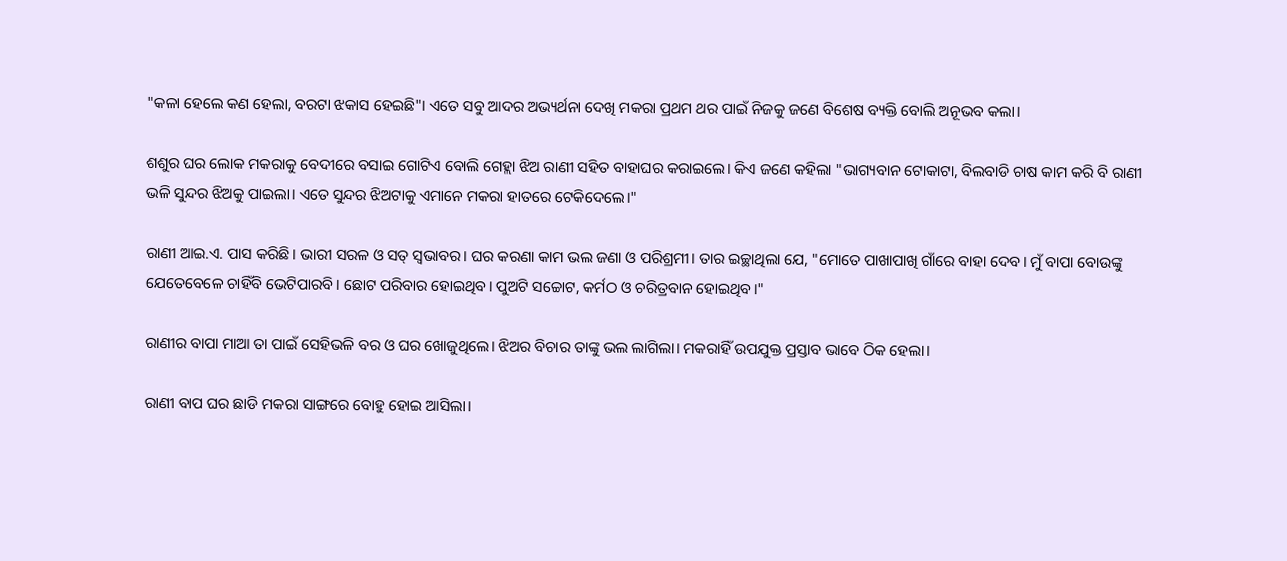"କଳା ହେଲେ କଣ ହେଲା, ବରଟା ଝକାସ ହେଇଛି"। ଏତେ ସବୁ ଆଦର ଅଭ୍ୟର୍ଥନା ଦେଖି ମକରା ପ୍ରଥମ ଥର ପାଇଁ ନିଜକୁ ଜଣେ ବିଶେଷ ବ୍ୟକ୍ତି ବୋଲି ଅନୂଭବ କଲା।

ଶଶୁର ଘର ଲୋକ ମକରାକୁ ବେଦୀରେ ବସାଇ ଗୋଟିଏ ବୋଲି ଗେହ୍ଲା ଝିଅ ରାଣୀ ସହିତ ବାହାଘର କରାଇଲେ। କିଏ ଜଣେ କହିଲା "ଭାଗ୍ୟବାନ ଟୋକାଟା, ବିଲବାଡି ଚାଷ କାମ କରି ବି ରାଣୀ ଭଳି ସୁନ୍ଦର ଝିଅକୁ ପାଇଲା। ଏତେ ସୁନ୍ଦର ଝିଅଟାକୁ ଏମାନେ ମକରା ହାତରେ ଟେକିଦେଲେ।"

ରାଣୀ ଆଇ.ଏ. ପାସ କରିଛି। ଭାରୀ ସରଳ ଓ ସତ୍ ସ୍ଵଭାବର। ଘର କରଣା କାମ ଭଲ ଜଣା ଓ ପରିଶ୍ରମୀ। ତାର ଇଚ୍ଛାଥିଲା ଯେ, "ମୋତେ ପାଖାପାଖି ଗାଁରେ ବାହା ଦେବ। ମୁଁ ବାପା ବୋଉଙ୍କୁ ଯେତେବେଳେ ଚାହିଁବି ଭେଟିପାରବି। ଛୋଟ ପରିବାର ହୋଇଥିବ। ପୁଅଟି ସଚ୍ଚୋଟ, କର୍ମଠ ଓ ଚରିତ୍ରବାନ ହୋଇଥିବ।"

ରାଣୀର ବାପା ମାଆ ତା ପାଇଁ ସେହିଭଳି ବର ଓ ଘର ଖୋଜୁଥିଲେ। ଝିଅର ବିଚାର ତାଙ୍କୁ ଭଲ ଲାଗିଲା। ମକରାହିଁ ଉପଯୁକ୍ତ ପ୍ରସ୍ତାବ ଭାବେ ଠିକ ହେଲା।

ରାଣୀ ବାପ ଘର ଛାଡି ମକରା ସାଙ୍ଗରେ ବୋହୁ ହୋଇ ଆସିଲା।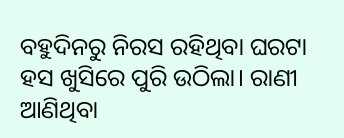ବହୁଦିନରୁ ନିରସ ରହିଥିବା ଘରଟା ହସ ଖୁସିରେ ପୁରି ଉଠିଲା। ରାଣୀ ଆଣିଥିବା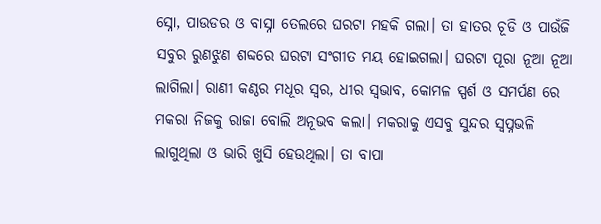ସ୍ନୋ, ପାଉଡର ଓ ବାସ୍ନା ତେଲରେ ଘରଟା ମହକି ଗଲା। ତା ହାତର ଚୂଡି ଓ ପାଉଁଜି ସବୁର ରୁଣଝୁଣ ଶବ୍ଦରେ ଘରଟା ସଂଗୀତ ମୟ ହୋଇଗଲା। ଘରଟା ପୂରା ନୂଆ ନୂଆ ଲାଗିଲା। ରାଣୀ କଣ୍ଠର ମଧୂର ସ୍ଵର, ଧୀର ସ୍ଵଭାବ, କୋମଳ ସ୍ପର୍ଶ ଓ ସମର୍ପଣ ରେ ମକରା ନିଜକୁ ରାଜା ବୋଲି ଅନୂଭବ କଲା। ମକରାକୁ ଏସବୁ ସୁନ୍ଦର ସ୍ଵପ୍ନଭଳି ଲାଗୁଥିଲା ଓ ଭାରି ଖୁସି ହେଉଥିଲା। ତା ବାପା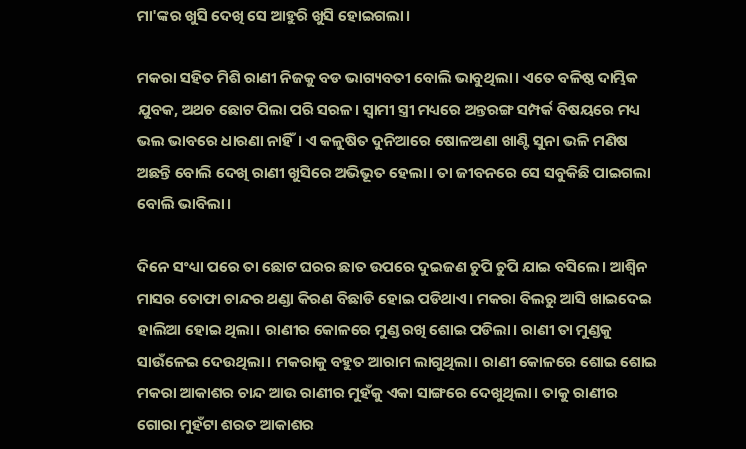ମା'ଙ୍କର ଖୁସି ଦେଖି ସେ ଆହୁରି ଖୁସି ହୋଇଗଲା।

ମକରା ସହିତ ମିଶି ରାଣୀ ନିଜକୁ ବଡ ଭାଗ୍ୟବତୀ ବୋଲି ଭାବୁଥିଲା। ଏତେ ବଳିଷ୍ଠ ଦାମ୍ଭିକ ଯୁବକ, ଅଥଚ ଛୋଟ ପିଲା ପରି ସରଳ। ସ୍ଵାମୀ ସ୍ତ୍ରୀ ମଧ୍ୟରେ ଅନ୍ତରଙ୍ଗ ସମ୍ପର୍କ ବିଷୟରେ ମଧ୍ୟ ଭଲ ଭାବରେ ଧାରଣା ନାହିଁ। ଏ କଳୁଷିତ ଦୁନିଆରେ ଷୋଳଅଣା ଖାଣ୍ଟି ସୁନା ଭଳି ମଣିଷ ଅଛନ୍ତି ବୋଲି ଦେଖି ରାଣୀ ଖୁସିରେ ଅଭିଭୂତ ହେଲା। ତା ଜୀବନରେ ସେ ସବୁକିଛି ପାଇଗଲା ବୋଲି ଭାବିଲା।

ଦିନେ ସଂଧ୍ୟା ପରେ ତା ଛୋଟ ଘରର ଛାତ ଉପରେ ଦୁଇଜଣ ଚୁପି ଚୁପି ଯାଇ ବସିଲେ। ଆଶ୍ଵିନ ମାସର ତୋଫା ଚାନ୍ଦର ଥଣ୍ଡା କିରଣ ବିଛାଡି ହୋଇ ପଡିଥାଏ। ମକରା ବିଲରୁ ଆସି ଖାଇଦେଇ ହାଲିଆ ହୋଇ ଥିଲା। ରାଣୀର କୋଳରେ ମୁଣ୍ଡ ରଖି ଶୋଇ ପଡିଲା। ରାଣୀ ତା ମୁଣ୍ଡକୁ ସାଉଁଳେଇ ଦେଉଥିଲା। ମକରାକୁ ବହୁତ ଆରାମ ଲାଗୁଥିଲା। ରାଣୀ କୋଳରେ ଶୋଇ ଶୋଇ ମକରା ଆକାଶର ଚାନ୍ଦ ଆଉ ରାଣୀର ମୁହଁକୁ ଏକା ସାଙ୍ଗରେ ଦେଖୁଥିଲା। ତାକୁ ରାଣୀର ଗୋରା ମୁହଁଟା ଶରତ ଆକାଶର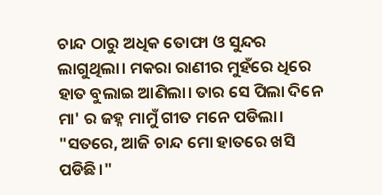ଚାନ୍ଦ ଠାରୁ ଅଧିକ ତୋଫା ଓ ସୁନ୍ଦର ଲାଗୁଥିଲା। ମକରା ରାଣୀର ମୁହଁରେ ଧିରେ ହାତ ବୁଲାଇ ଆଣିଲା। ତାର ସେ ପିଲା ଦିନେ ମା' ର ଜହ୍ନ ମାମୁଁ ଗୀତ ମନେ ପଡିଲା। "ସତରେ, ଆଜି ଚାନ୍ଦ ମୋ ହାତରେ ଖସି ପଡିଛି।"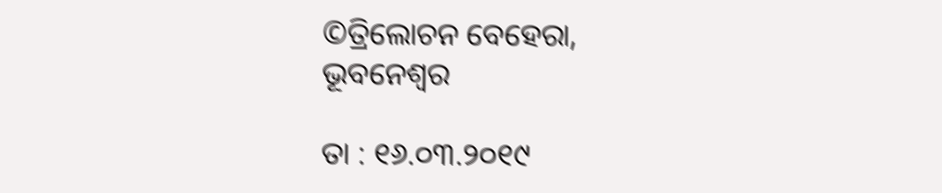©ତ୍ରିଲୋଚନ ବେହେରା, ଭୂବନେଶ୍ଵର

ତା : ୧୬.୦୩.୨୦୧୯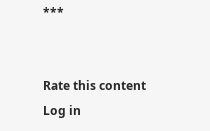***


Rate this content
Log in